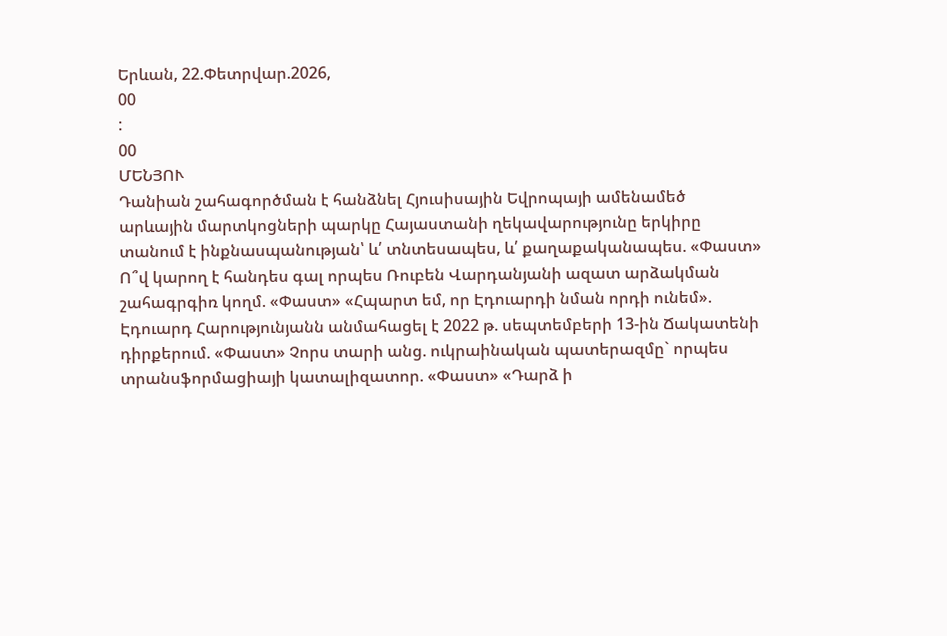Երևան, 22.Փետրվար.2026,
00
:
00
ՄԵՆՅՈՒ
Դանիան շահագործման է հանձնել Հյուսիսային Եվրոպայի ամենամեծ արևային մարտկոցների պարկը Հայաստանի ղեկավարությունը երկիրը տանում է ինքնասպանության՝ և՛ տնտեսապես, և՛ քաղաքականապես. «Փաստ» Ո՞վ կարող է հանդես գալ որպես Ռուբեն Վարդանյանի ազատ արձակման շահագրգիռ կողմ. «Փաստ» «Հպարտ եմ, որ Էդուարդի նման որդի ունեմ». Էդուարդ Հարությունյանն անմահացել է 2022 թ. սեպտեմբերի 13-ին Ճակատենի դիրքերում. «Փաստ» Չորս տարի անց. ուկրաինական պատերազմը` որպես տրանսֆորմացիայի կատալիզատոր. «Փաստ» «Դարձ ի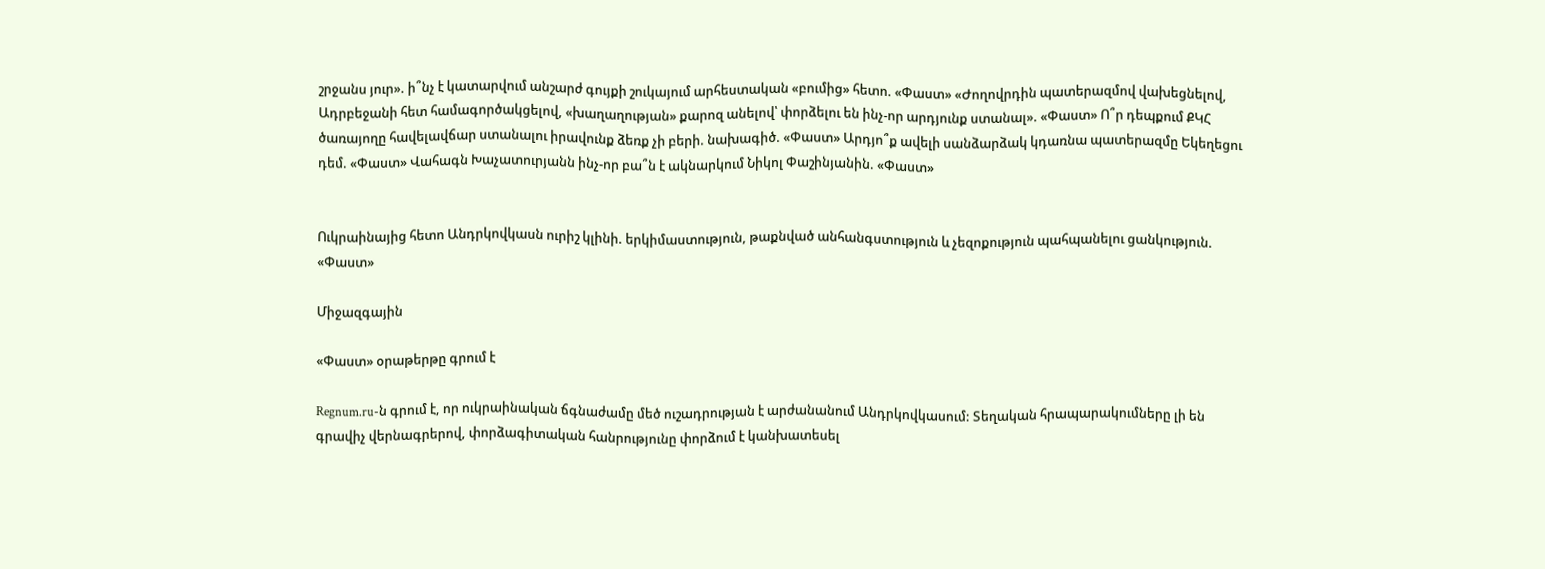շրջանս յուր». ի՞նչ է կատարվում անշարժ գույքի շուկայում արհեստական «բումից» հետո. «Փաստ» «Ժողովրդին պատերազմով վախեցնելով, Ադրբեջանի հետ համագործակցելով, «խաղաղության» քարոզ անելով՝ փորձելու են ինչ-որ արդյունք ստանալ». «Փաստ» Ո՞ր դեպքում ՔԿՀ ծառայողը հավելավճար ստանալու իրավունք ձեռք չի բերի. նախագիծ. «Փաստ» Արդյո՞ք ավելի սանձարձակ կդառնա պատերազմը Եկեղեցու դեմ. «Փաստ» Վահագն Խաչատուրյանն ինչ-որ բա՞ն է ակնարկում Նիկոլ Փաշինյանին. «Փաստ»


Ուկրաինայից հետո Անդրկովկասն ուրիշ կլինի. երկիմաստություն, թաքնված անհանգստություն և չեզոքություն պահպանելու ցանկություն. «Փաստ»

Միջազգային

«Փաստ» օրաթերթը գրում է

Regnum.ru-ն գրում է, որ ուկրաինական ճգնաժամը մեծ ուշադրության է արժանանում Անդրկովկասում: Տեղական հրապարակումները լի են գրավիչ վերնագրերով, փորձագիտական հանրությունը փորձում է կանխատեսել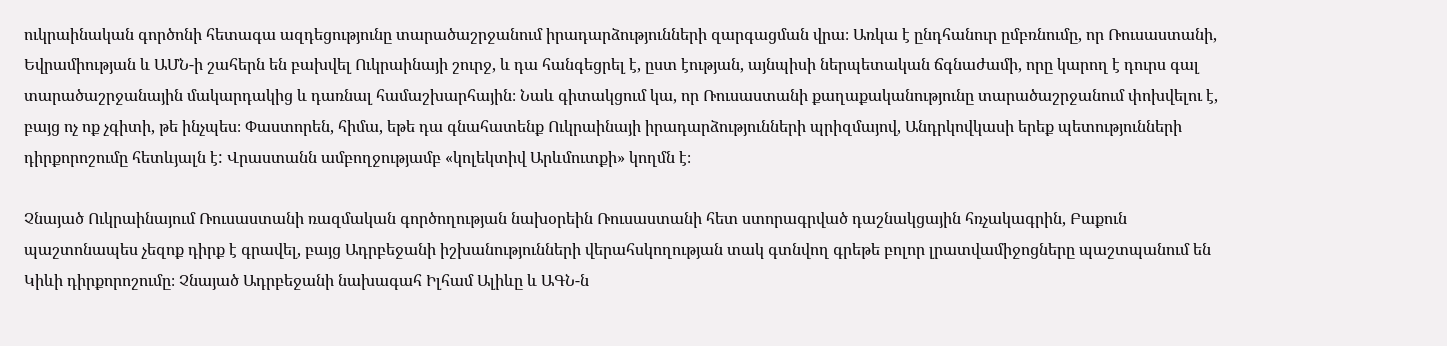ուկրաինական գործոնի հետագա ազդեցությունը տարածաշրջանում իրադարձությունների զարգացման վրա։ Առկա է ընդհանուր ըմբռնումը, որ Ռուսաստանի, Եվրամիության և ԱՄՆ-ի շահերն են բախվել Ուկրաինայի շուրջ, և դա հանգեցրել է, ըստ էության, այնպիսի ներպետական ճգնաժամի, որը կարող է դուրս գալ տարածաշրջանային մակարդակից և դառնալ համաշխարհային։ Նաև գիտակցում կա, որ Ռուսաստանի քաղաքականությունը տարածաշրջանում փոխվելու է, բայց ոչ ոք չգիտի, թե ինչպես։ Փաստորեն, հիմա, եթե դա գնահատենք Ուկրաինայի իրադարձությունների պրիզմայով, Անդրկովկասի երեք պետությունների դիրքորոշումը հետևյալն է: Վրաստանն ամբողջությամբ «կոլեկտիվ Արևմուտքի» կողմն է։

Չնայած Ուկրաինայում Ռուսաստանի ռազմական գործողության նախօրեին Ռուսաստանի հետ ստորագրված դաշնակցային հռչակագրին, Բաքուն պաշտոնապես չեզոք դիրք է գրավել, բայց Ադրբեջանի իշխանությունների վերահսկողության տակ գտնվող գրեթե բոլոր լրատվամիջոցները պաշտպանում են Կիևի դիրքորոշումը։ Չնայած Ադրբեջանի նախագահ Իլհամ Ալիևը և ԱԳՆ-ն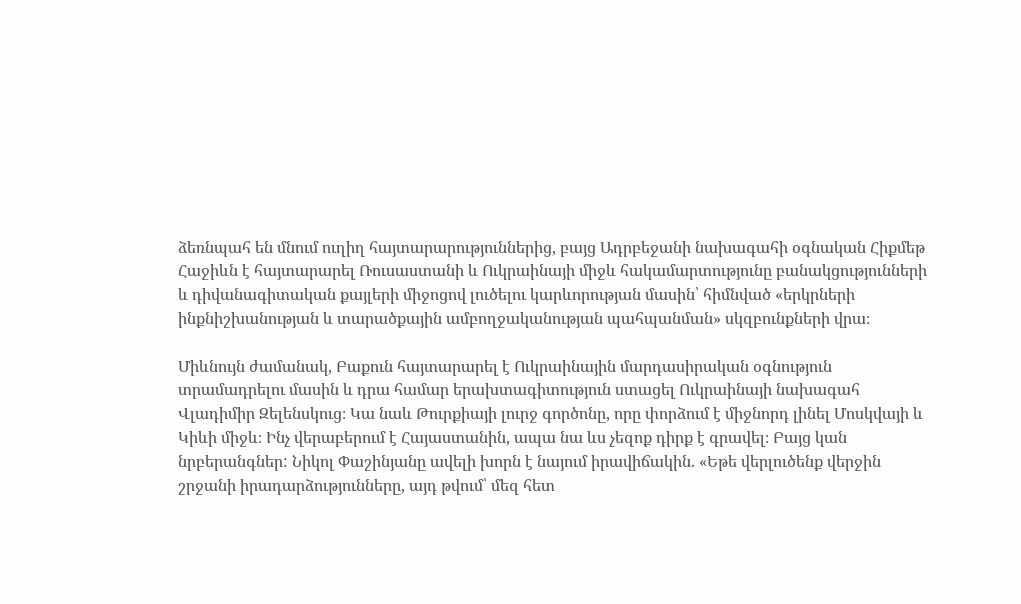ձեռնպահ են մնում ուղիղ հայտարարություններից, բայց Ադրբեջանի նախագահի օգնական Հիքմեթ Հաջիևն է հայտարարել Ռուսաստանի և Ուկրաինայի միջև հակամարտությունը բանակցությունների և դիվանագիտական քայլերի միջոցով լուծելու կարևորության մասին՝ հիմնված «երկրների ինքնիշխանության և տարածքային ամբողջականության պահպանման» սկզբունքների վրա։

Միևնույն ժամանակ, Բաքուն հայտարարել է Ուկրաինային մարդասիրական օգնություն տրամադրելու մասին և դրա համար երախտագիտություն ստացել Ուկրաինայի նախագահ Վլադիմիր Զելենսկուց։ Կա նաև Թուրքիայի լուրջ գործոնը, որը փորձում է միջնորդ լինել Մոսկվայի և Կիևի միջև։ Ինչ վերաբերում է Հայաստանին, ապա նա ևս չեզոք դիրք է գրավել։ Բայց կան նրբերանգներ: Նիկոլ Փաշինյանը ավելի խորն է նայում իրավիճակին. «Եթե վերլուծենք վերջին շրջանի իրադարձությունները, այդ թվում՝ մեզ հետ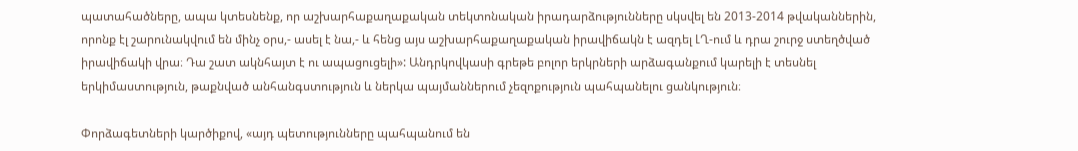պատահածները, ապա կտեսնենք, որ աշխարհաքաղաքական տեկտոնական իրադարձությունները սկսվել են 2013-2014 թվականներին, որոնք էլ շարունակվում են մինչ օրս,- ասել է նա,- և հենց այս աշխարհաքաղաքական իրավիճակն է ազդել ԼՂ-ում և դրա շուրջ ստեղծված իրավիճակի վրա։ Դա շատ ակնհայտ է ու ապացուցելի»: Անդրկովկասի գրեթե բոլոր երկրների արձագանքում կարելի է տեսնել երկիմաստություն, թաքնված անհանգստություն և ներկա պայմաններում չեզոքություն պահպանելու ցանկություն։

Փորձագետների կարծիքով, «այդ պետությունները պահպանում են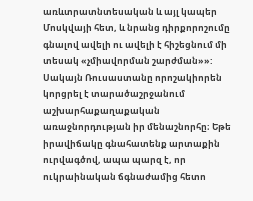առևտրատնտեսական և այլ կապեր Մոսկվայի հետ, և նրանց դիրքորոշումը գնալով ավելի ու ավելի է հիշեցնում մի տեսակ «չմիավորման շարժման»»: Սակայն Ռուսաստանը որոշակիորեն կորցրել է տարածաշրջանում աշխարհաքաղաքական առաջնորդության իր մենաշնորհը։ Եթե իրավիճակը գնահատենք արտաքին ուրվագծով, ապա պարզ է, որ ուկրաինական ճգնաժամից հետո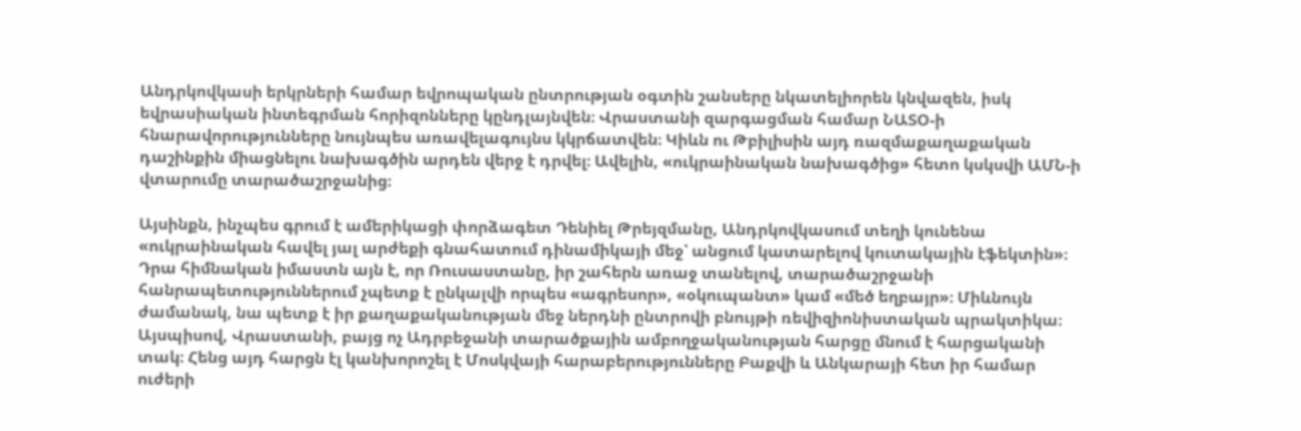Անդրկովկասի երկրների համար եվրոպական ընտրության օգտին շանսերը նկատելիորեն կնվազեն, իսկ եվրասիական ինտեգրման հորիզոնները կընդլայնվեն։ Վրաստանի զարգացման համար ՆԱՏՕ-ի հնարավորությունները նույնպես առավելագույնս կկրճատվեն։ Կիևն ու Թբիլիսին այդ ռազմաքաղաքական դաշինքին միացնելու նախագծին արդեն վերջ է դրվել։ Ավելին, «ուկրաինական նախագծից» հետո կսկսվի ԱՄՆ-ի վտարումը տարածաշրջանից։

Այսինքն, ինչպես գրում է ամերիկացի փորձագետ Դենիել Թրեյզմանը, Անդրկովկասում տեղի կունենա «ուկրաինական հավել յալ արժեքի գնահատում դինամիկայի մեջ՝ անցում կատարելով կուտակային էֆեկտին»։ Դրա հիմնական իմաստն այն է, որ Ռուսաստանը, իր շահերն առաջ տանելով, տարածաշրջանի հանրապետություններում չպետք է ընկալվի որպես «ագրեսոր», «օկուպանտ» կամ «մեծ եղբայր»։ Միևնույն ժամանակ, նա պետք է իր քաղաքականության մեջ ներդնի ընտրովի բնույթի ռեվիզիոնիստական պրակտիկա։ Այսպիսով, Վրաստանի, բայց ոչ Ադրբեջանի տարածքային ամբողջականության հարցը մնում է հարցականի տակ։ Հենց այդ հարցն էլ կանխորոշել է Մոսկվայի հարաբերությունները Բաքվի և Անկարայի հետ իր համար ուժերի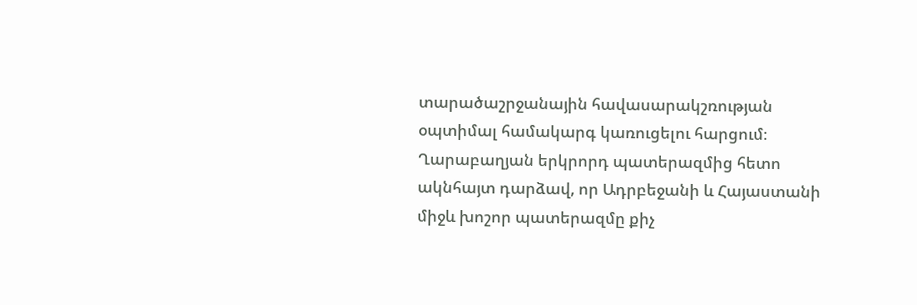տարածաշրջանային հավասարակշռության օպտիմալ համակարգ կառուցելու հարցում։ Ղարաբաղյան երկրորդ պատերազմից հետո ակնհայտ դարձավ, որ Ադրբեջանի և Հայաստանի միջև խոշոր պատերազմը քիչ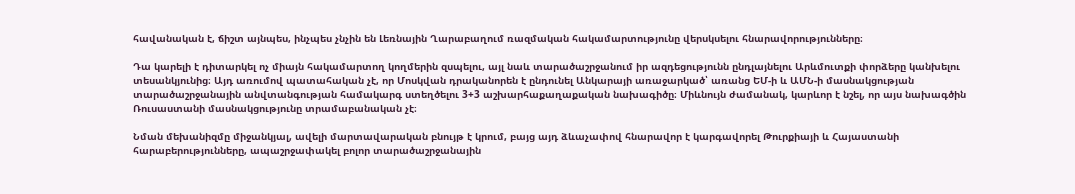հավանական է, ճիշտ այնպես, ինչպես չնչին են Լեռնային Ղարաբաղում ռազմական հակամարտությունը վերսկսելու հնարավորությունները։

Դա կարելի է դիտարկել ոչ միայն հակամարտող կողմերին զսպելու, այլ նաև տարածաշրջանում իր ազդեցությունն ընդլայնելու Արևմուտքի փորձերը կանխելու տեսանկյունից։ Այդ առումով պատահական չէ, որ Մոսկվան դրականորեն է ընդունել Անկարայի առաջարկած՝ առանց ԵՄ-ի և ԱՄՆ-ի մասնակցության տարածաշրջանային անվտանգության համակարգ ստեղծելու 3+3 աշխարհաքաղաքական նախագիծը։ Միևնույն ժամանակ, կարևոր է նշել, որ այս նախագծին Ռուսաստանի մասնակցությունը տրամաբանական չէ։

Նման մեխանիզմը միջանկյալ, ավելի մարտավարական բնույթ է կրում, բայց այդ ձևաչափով հնարավոր է կարգավորել Թուրքիայի և Հայաստանի հարաբերությունները, ապաշրջափակել բոլոր տարածաշրջանային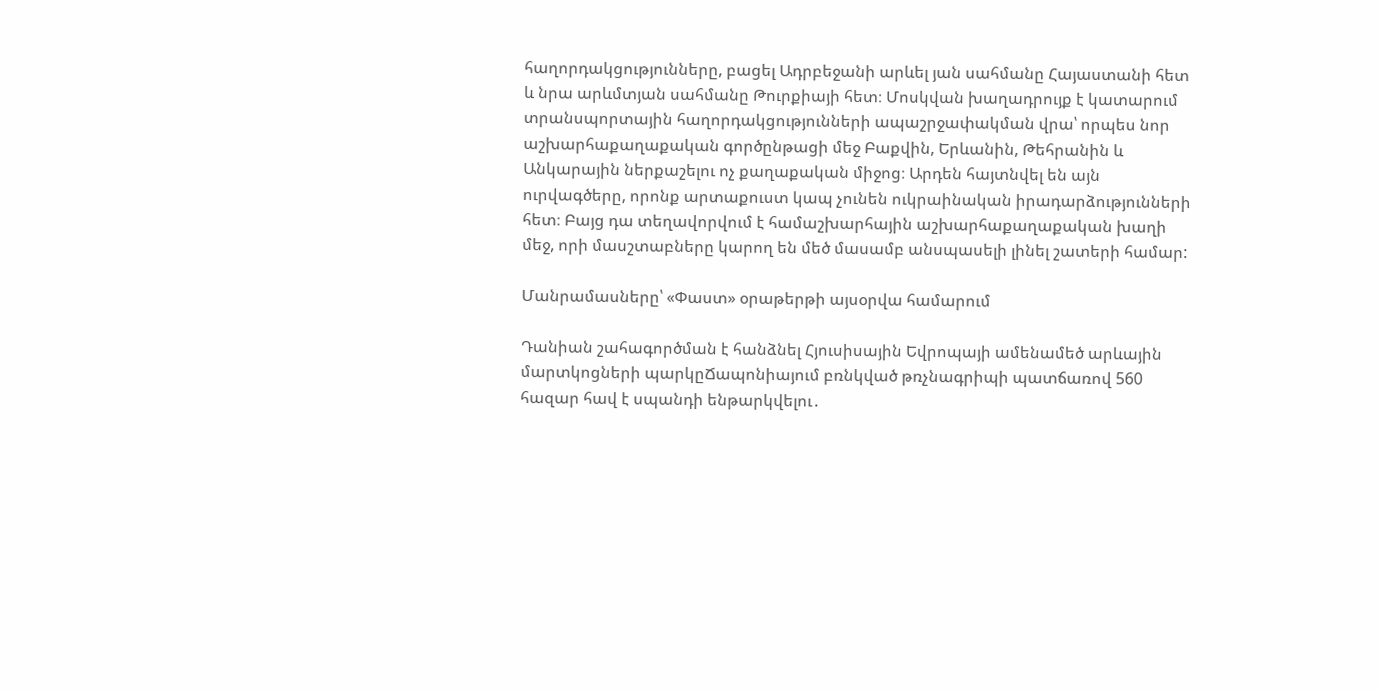հաղորդակցությունները, բացել Ադրբեջանի արևել յան սահմանը Հայաստանի հետ և նրա արևմտյան սահմանը Թուրքիայի հետ։ Մոսկվան խաղադրույք է կատարում տրանսպորտային հաղորդակցությունների ապաշրջափակման վրա՝ որպես նոր աշխարհաքաղաքական գործընթացի մեջ Բաքվին, Երևանին, Թեհրանին և Անկարային ներքաշելու ոչ քաղաքական միջոց։ Արդեն հայտնվել են այն ուրվագծերը, որոնք արտաքուստ կապ չունեն ուկրաինական իրադարձությունների հետ։ Բայց դա տեղավորվում է համաշխարհային աշխարհաքաղաքական խաղի մեջ, որի մասշտաբները կարող են մեծ մասամբ անսպասելի լինել շատերի համար:

Մանրամասները՝ «Փաստ» օրաթերթի այսօրվա համարում

Դանիան շահագործման է հանձնել Հյուսիսային Եվրոպայի ամենամեծ արևային մարտկոցների պարկըՃապոնիայում բռնկված թռչնագրիպի պատճառով 560 հազար հավ է սպանդի ենթարկվելու․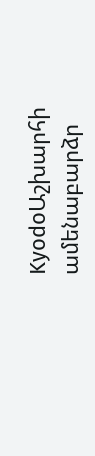KyodoԱշխարհի ամենաբարձր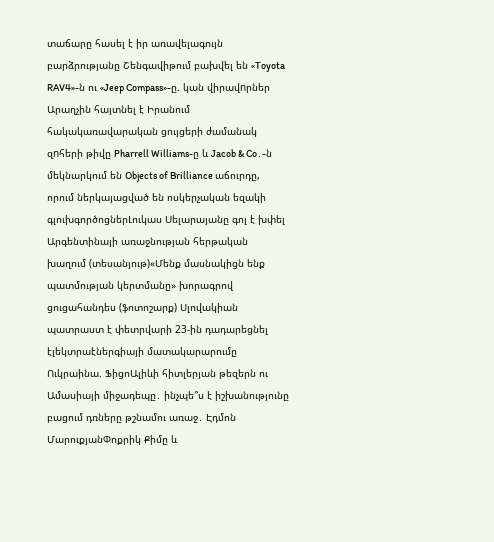տաճարը հասել է իր առավելագույն բարձրությանը Շենգավիթում բախվել են «Toyota RAV4»-ն ու «Jeep Compass»-ը. կան վիրավnրներ Արաղչին հայտնել է Իրանում հակակառավարական ցույցերի ժամանակ զnհերի թիվը Pharrell Williams-ը և Jacob & Co․-ն մեկնարկում են Objects of Brilliance աճուրդը, որում ներկայացված են ոսկերչական եզակի գլուխգործոցներԼուկաս Սելարայանը գոլ է խփել Արգենտինայի առաջնության հերթական խաղում (տեսանյութ)«Մենք մասնակիցն ենք պատմության կերտմանը» խորագրով ցուցահանդես (ֆոտոշարք) Սլովակիան պատրաստ է փետրվարի 23-ին դադարեցնել էլեկտրաէներգիայի մատակարարումը Ուկրաինա. ՖիցոԱլիևի հիտլերյան թեզերն ու Ամասիայի միջադեպը․ ինչպե՞ս է իշխանությունը բացում դռները թշնամու առաջ․ Էդմոն ՄարուքյանՓոքրիկ Քիմը և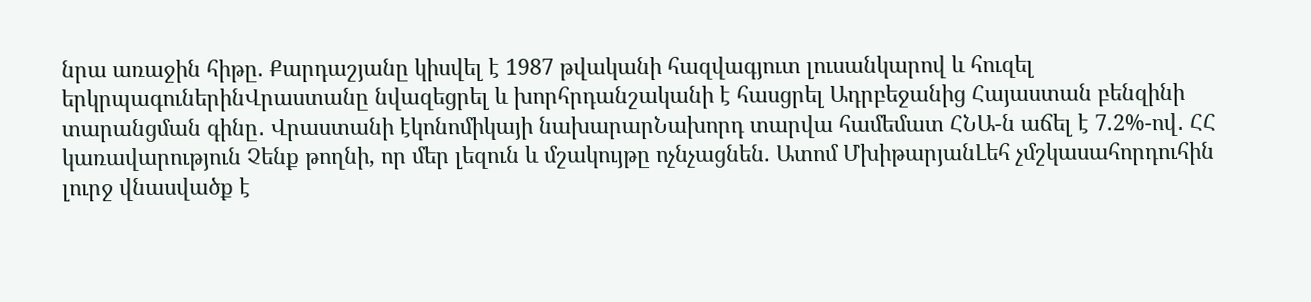նրա առաջին հիթը. Քարդաշյանը կիսվել է 1987 թվականի հազվագյուտ լուսանկարով և հուզել երկրպագուներինՎրաստանը նվազեցրել և խորհրդանշականի է հասցրել Ադրբեջանից Հայաստան բենզինի տարանցման գինը․ Վրաստանի էկոնոմիկայի նախարարՆախորդ տարվա համեմատ ՀՆԱ-ն աճել է 7.2%-ով․ ՀՀ կառավարություն Չենք թողնի, որ մեր լեզուն և մշակույթը ոչնչացնեն. Ատոմ ՄխիթարյանԼեհ չմշկասահորդուհին լուրջ վնասվածք է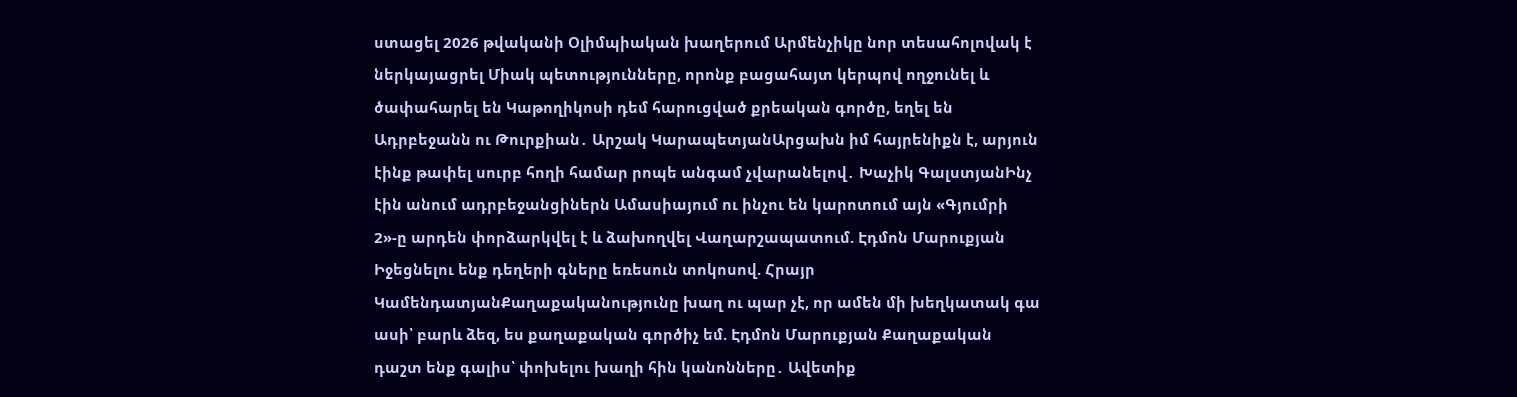ստացել 2026 թվականի Օլիմպիական խաղերում Արմենչիկը նոր տեսահոլովակ է ներկայացրել Միակ պետությունները, որոնք բացահայտ կերպով ողջունել և ծափահարել են Կաթողիկոսի դեմ հարուցված քրեական գործը, եղել են Ադրբեջանն ու Թուրքիան․ Արշակ ԿարապետյանԱրցախն իմ հայրենիքն է, արյուն էինք թափել սուրբ հողի համար րոպե անգամ չվարանելով․ Խաչիկ ԳալստյանԻնչ էին անում ադրբեջանցիներն Ամասիայում ու ինչու են կարոտում այն «Գյումրի 2»-ը արդեն փորձարկվել է և ձախողվել Վաղարշապատում. Էդմոն Մարուքյան Իջեցնելու ենք դեղերի գները եռեսուն տոկոսով. Հրայր ԿամենդատյանՔաղաքականությունը խաղ ու պար չէ, որ ամեն մի խեղկատակ գա ասի՝ բարև ձեզ, ես քաղաքական գործիչ եմ. Էդմոն Մարուքյան Քաղաքական դաշտ ենք գալիս՝ փոխելու խաղի հին կանոնները․ Ավետիք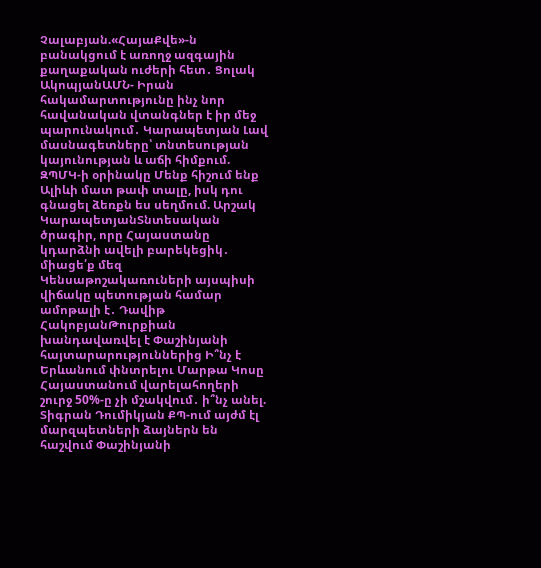Չալաբյան.«ՀայաՔվե»-ն բանակցում է առողջ ազգային քաղաքական ուժերի հետ․ Ցոլակ ԱկոպյանԱՄՆ- Իրան հակամարտությունը ինչ նոր հավանական վտանգներ է իր մեջ պարունակում․ Կարապետյան Լավ մասնագետները՝ տնտեսության կայունության և աճի հիմքում. ԶՊՄԿ-ի օրինակը Մենք հիշում ենք Ալիևի մատ թափ տալը, իսկ դու գնացել ձեռքն ես սեղմում. Արշակ ԿարապետյանՏնտեսական ծրագիր, որը Հայաստանը կդարձնի ավելի բարեկեցիկ․ միացե՛ք մեզ Կենսաթոշակառուների այսպիսի վիճակը պետության համար ամոթալի է․ Դավիթ ՀակոբյանԹուրքիան խանդավառվել է Փաշինյանի հայտարարություններից Ի՞նչ է Երևանում փնտրելու Մարթա Կոսը Հայաստանում վարելահողերի շուրջ 50%-ը չի մշակվում․ ի՞նչ անել. Տիգրան Դումիկյան ՔՊ-ում այժմ էլ մարզպետների ձայներն են հաշվում Փաշինյանի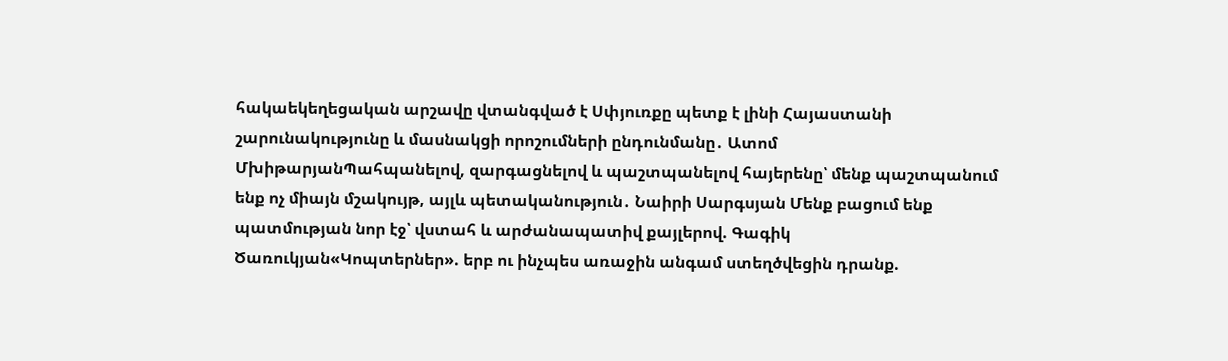հակաեկեղեցական արշավը վտանգված է Սփյուռքը պետք է լինի Հայաստանի շարունակությունը և մասնակցի որոշումների ընդունմանը․ Ատոմ ՄխիթարյանՊահպանելով, զարգացնելով և պաշտպանելով հայերենը՝ մենք պաշտպանում ենք ոչ միայն մշակույթ, այլև պետականություն․ Նաիրի Սարգսյան Մենք բացում ենք պատմության նոր էջ՝ վստահ և արժանապատիվ քայլերով. Գագիկ Ծառուկյան«Կոպտերներ». երբ ու ինչպես առաջին անգամ ստեղծվեցին դրանք.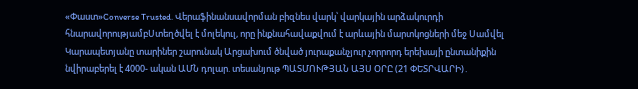«Փաստ»Converse Trusted. Վերաֆինանսավորման բիզնես վարկ՝ վարկային արձակուրդի հնարավորությամբՍտեղծվել է մոլեկուլ, որը ինքնահավաքվում է արևային մարտկոցների մեջ Սամվել Կարապետյանը տարիներ շարունակ Արցախում ծնված յուրաքանչյուր չորրորդ երեխայի ընտանիքին նվիրաբերել է 4000- ական ԱՄՆ դոլար. տեսանյութ ՊԱՏՄՈՒԹՅԱՆ ԱՅՍ ՕՐԸ (21 ՓԵՏՐՎԱՐԻ)․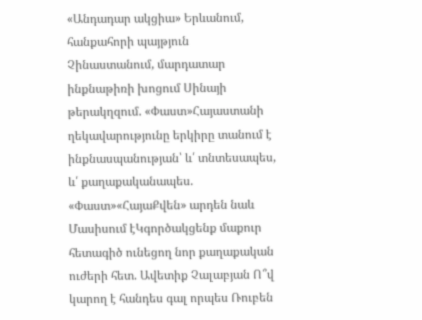«Անդադար ակցիա» Երևանում, հանքահորի պայթյուն Չինաստանում, մարդատար ինքնաթիռի խոցում Սինայի թերակղզում. «Փաստ»Հայաստանի ղեկավարությունը երկիրը տանում է ինքնասպանության՝ և՛ տնտեսապես, և՛ քաղաքականապես. «Փաստ»«ՀայաՔվեն» արդեն նաև Մասիսում էԿգործակցենք մաքուր հետագիծ ունեցող նոր քաղաքական ուժերի հետ. Ավետիք Չալաբյան Ո՞վ կարող է հանդես գալ որպես Ռուբեն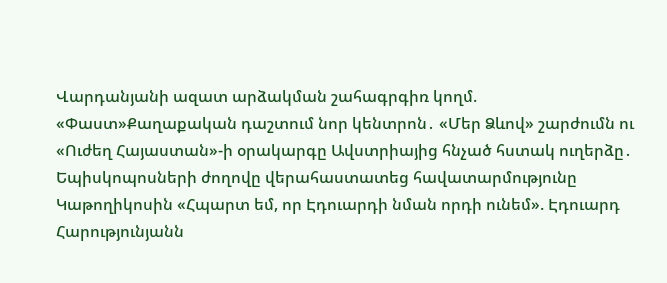Վարդանյանի ազատ արձակման շահագրգիռ կողմ. «Փաստ»Քաղաքական դաշտում նոր կենտրոն․ «Մեր Ձևով» շարժումն ու «Ուժեղ Հայաստան»-ի օրակարգը Ավստրիայից հնչած հստակ ուղերձը․ Եպիսկոպոսների ժողովը վերահաստատեց հավատարմությունը Կաթողիկոսին «Հպարտ եմ, որ Էդուարդի նման որդի ունեմ». Էդուարդ Հարությունյանն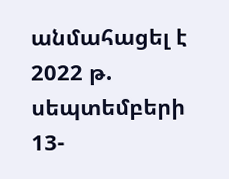անմահացել է 2022 թ. սեպտեմբերի 13-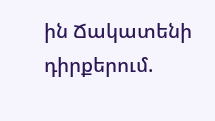ին Ճակատենի դիրքերում.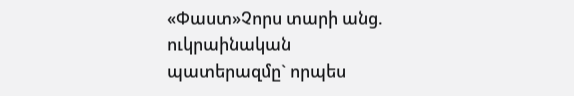«Փաստ»Չորս տարի անց. ուկրաինական պատերազմը` որպես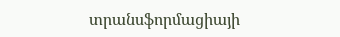տրանսֆորմացիայի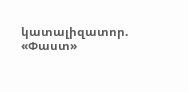կատալիզատոր. «Փաստ»